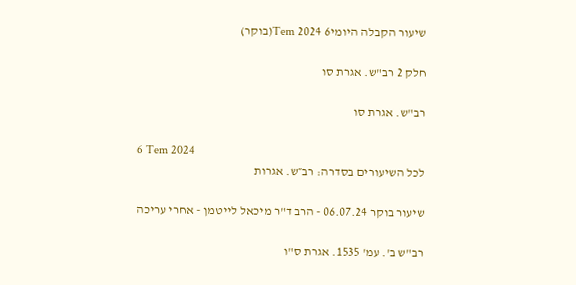שיעור הקבלה היומי6 Tem 2024(בוקר)

חלק 2 רב"ש. אגרת סו

רב"ש. אגרת סו

6 Tem 2024
לכל השיעורים בסדרה: רב״ש. אגרות

שיעור בוקר 06.07.24 - הרב ד"ר מיכאל לייטמן - אחרי עריכה

רב"ש ב'. עמ' 1535. אגרת ס"ו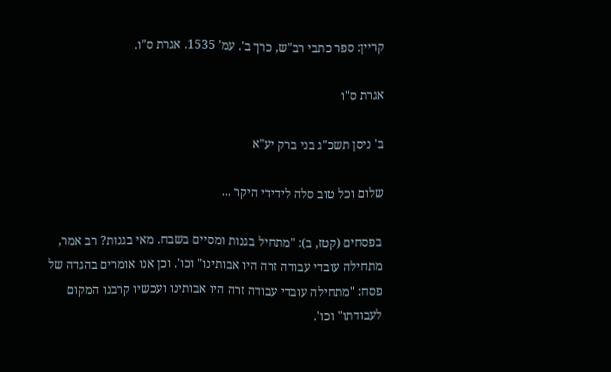קריין: ספר כתבי רב"ש, כרך ב'. עמ' 1535. אגרת ס"ו.

אגרת ס"ו

ב' ניסן תשכ"ג בני ברק יע"א

שלום וכל טוב סלה לידידי היקר ...

בפסחים (קטז, ב): "מתחיל בגנות ומסיים בשבח. מאי בגנות? רב אמר, מתחילה עובדי עבודה זרה היו אבותינו" וכו'. וכן אנו אומרים בהגדה של פסח: "מתחילה עובדי עבודה זרה היו אבותינו ועכשיו קרבנו המקום לעבודתו" וכו'.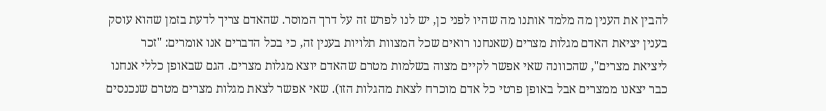להבין את הענין מה מלמד אותנו מה שהיו לפני כן, יש לנו לפרש זה על דרך המוסר. שהאדם צריך לדעת בזמן שהוא עוסק בענין יציאת האדם מגלות מצרים (שאנחנו רואים שכל המצוות תלויות בענין זה, כי בכל הדברים אנו אומרים: "זכר ליציאת מצרים", שהכוונה שאי אפשר לקיים מצוה בשלמות מטרם שהאדם יוצא מגלות מצרים. הגם שבאופן כללי אנחנו כבר יצאנו ממצרים אבל באופן פרטי כל אדם מוכרח לצאת מהגלות הזו). שאי אפשר לצאת מגלות מצרים מטרם שנכנסים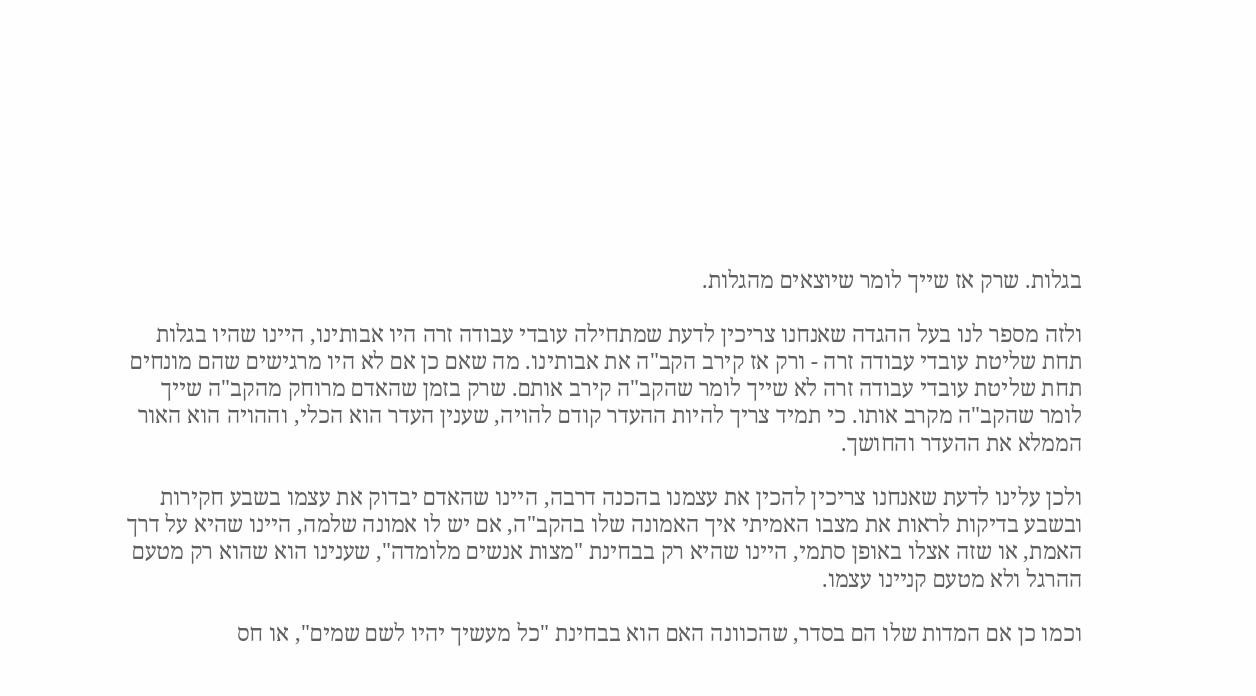בגלות. שרק אז שייך לומר שיוצאים מהגלות.

ולזה מספר לנו בעל ההגדה שאנחנו צריכין לדעת שמתחילה עובדי עבודה זרה היו אבותינו, היינו שהיו בגלות תחת שליטת עובדי עבודה זרה - ורק אז קירב הקב"ה את אבותינו. מה שאם כן אם לא היו מרגישים שהם מונחים תחת שליטת עובדי עבודה זרה לא שייך לומר שהקב"ה קירב אותם. שרק בזמן שהאדם מרוחק מהקב"ה שייך לומר שהקב"ה מקרב אותו. כי תמיד צריך להיות ההעדר קודם להויה, שענין העדר הוא הכלי, וההויה הוא האור הממלא את ההעדר והחושך.

ולכן עלינו לדעת שאנחנו צריכין להכין את עצמנו בהכנה דרבה, היינו שהאדם יבדוק את עצמו בשבע חקירות ובשבע בדיקות לראות את מצבו האמיתי איך האמונה שלו בהקב"ה, אם יש לו אמונה שלמה, היינו שהיא על דרך האמת, או שזה אצלו באופן סתמי, היינו שהיא רק בבחינת "מצות אנשים מלומדה", שענינו הוא שהוא רק מטעם ההרגל ולא מטעם קניינו עצמו.

וכמו כן אם המדות שלו הם בסדר, שהכוונה האם הוא בבחינת "כל מעשיך יהיו לשם שמים", או חס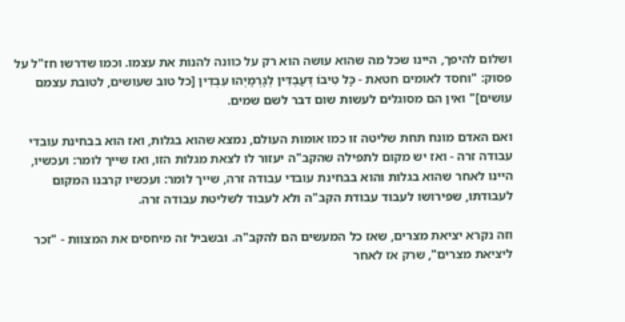ושלום להיפך, היינו שכל מה שהוא עושה הוא רק על כוונה להנות את עצמו. וכמו שדרשו חז"ל על פסוק: "וחסד לאומים חטאת - כָּל טִיבוֹ דְּעַבְדִּין לְגַרְמַיְהוּ עִבְדִין [כל טוב שעושים, לטובת עצמם עושים]" ואין הם מסוגלים לעשות שום דבר לשם שמים.

ואם האדם מונח תחת שליטה זו כמו אומות העולם, נמצא שהוא בגלות, ואז הוא בבחינת עובדי עבודה זרה - ואז יש מקום לתפילה שהקב"ה יעזור לו לצאת מגלות הזו, ואז שייך לומר: ועכשיו, היינו לאחר שהוא בגלות והוא בבחינת עובדי עבודה זרה, שייך לומר: ועכשיו קרבנו המקום לעבודתו, שפירושו לעבוד עבודת הקב"ה ולא לעבוד לשליטת עבודה זרה.

וזה נקרא יציאת מצרים, שאז כל המעשים הם להקב"ה. ובשביל זה מיחסים את המצוות - "זכר ליציאת מצרים", שרק אז לאחר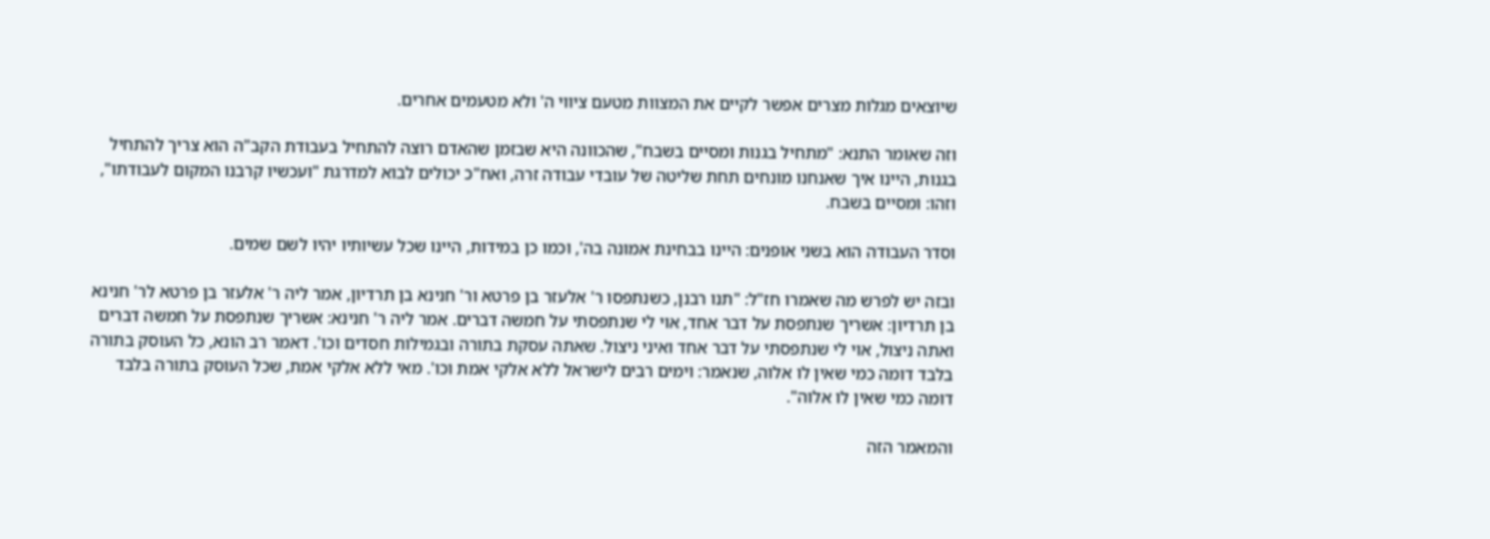שיוצאים מגלות מצרים אפשר לקיים את המצוות מטעם ציווי ה' ולא מטעמים אחרים.

וזה שאומר התנא: "מתחיל בגנות ומסיים בשבח", שהכוונה היא שבזמן שהאדם רוצה להתחיל בעבודת הקב"ה הוא צריך להתחיל בגנות, היינו איך שאנחנו מונחים תחת שליטה של עובדי עבודה זרה, ואח"כ יכולים לבוא למדרגת "ועכשיו קרבנו המקום לעבודתו", וזהו: ומסיים בשבח.

וסדר העבודה הוא בשני אופנים: היינו בבחינת אמונה בה', וכמו כן במידות, היינו שכל עשיותיו יהיו לשם שמים.

ובזה יש לפרש מה שאמרו חז"ל: "תנו רבנן, כשנתפסו ר' אלעזר בן פרטא ור' חנינא בן תרדיון, אמר ליה ר' אלעזר בן פרטא לר' חנינא בן תרדיון: אשריך שנתפסת על דבר אחד, אוי לי שנתפסתי על חמשה דברים. אמר ליה ר' חנינא: אשריך שנתפסת על חמשה דברים ואתה ניצול, אוי לי שנתפסתי על דבר אחד ואיני ניצול. שאתה עסקת בתורה ובגמילות חסדים וכו'. דאמר רב הונא, כל העוסק בתורה בלבד דומה כמי שאין לו אלוה, שנאמר: וימים רבים לישראל ללא אלקי אמת וכו'. מאי ללא אלקי אמת, שכל העוסק בתורה בלבד דומה כמי שאין לו אלוה".

והמאמר הזה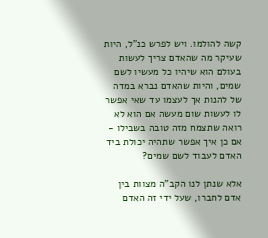קשה להולמו. ויש לפרש כנ"ל, היות שעיקר מה שהאדם צריך לעשות בעולם הוא שיהיו כל מעשיו לשם שמים, והיות שהאדם נברא במדה של להנות אך לעצמו עד שאי אפשר לו לעשות שום מעשה אם הוא לא רואה שתצמח מזה טובה בשבילו - אם כן איך אפשר שתהיה יכולת ביד האדם לעבוד לשם שמים?

אלא שנתן לנו הקב"ה מצוות בין אדם לחברו, שעל ידי זה האדם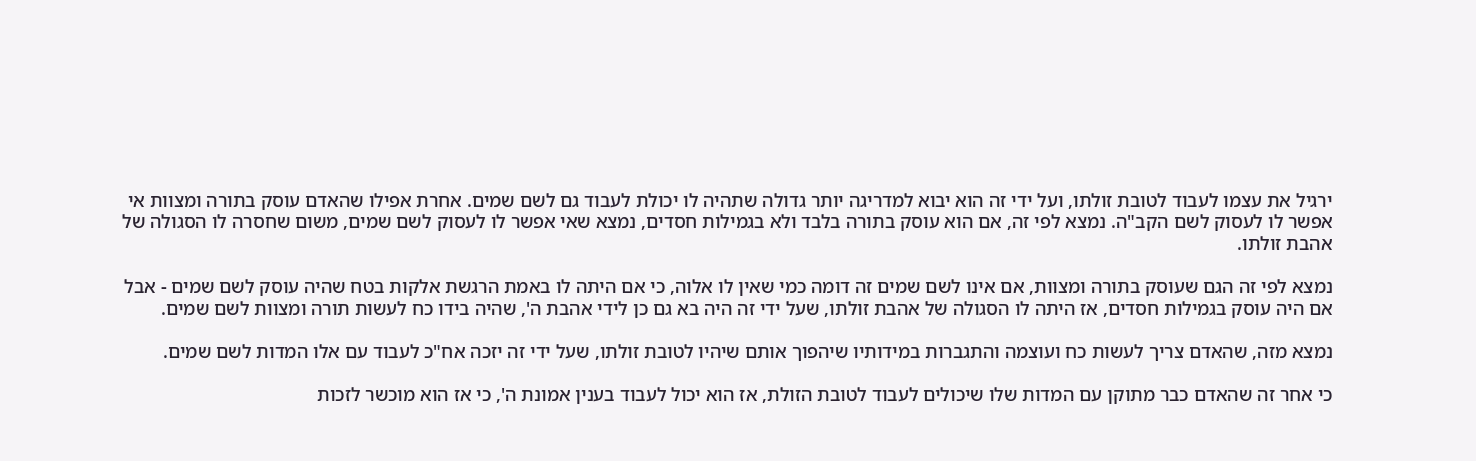ירגיל את עצמו לעבוד לטובת זולתו, ועל ידי זה הוא יבוא למדריגה יותר גדולה שתהיה לו יכולת לעבוד גם לשם שמים. אחרת אפילו שהאדם עוסק בתורה ומצוות אי אפשר לו לעסוק לשם הקב"ה. נמצא לפי זה, אם הוא עוסק בתורה בלבד ולא בגמילות חסדים, נמצא שאי אפשר לו לעסוק לשם שמים, משום שחסרה לו הסגולה של אהבת זולתו.

נמצא לפי זה הגם שעוסק בתורה ומצוות, אם אינו לשם שמים זה דומה כמי שאין לו אלוה, כי אם היתה לו באמת הרגשת אלקות בטח שהיה עוסק לשם שמים - אבל אם היה עוסק בגמילות חסדים, אז היתה לו הסגולה של אהבת זולתו, שעל ידי זה היה בא גם כן לידי אהבת ה', שהיה בידו כח לעשות תורה ומצוות לשם שמים.

נמצא מזה, שהאדם צריך לעשות כח ועוצמה והתגברות במידותיו שיהפוך אותם שיהיו לטובת זולתו, שעל ידי זה יזכה אח"כ לעבוד עם אלו המדות לשם שמים.

כי אחר זה שהאדם כבר מתוקן עם המדות שלו שיכולים לעבוד לטובת הזולת, אז הוא יכול לעבוד בענין אמונת ה', כי אז הוא מוכשר לזכות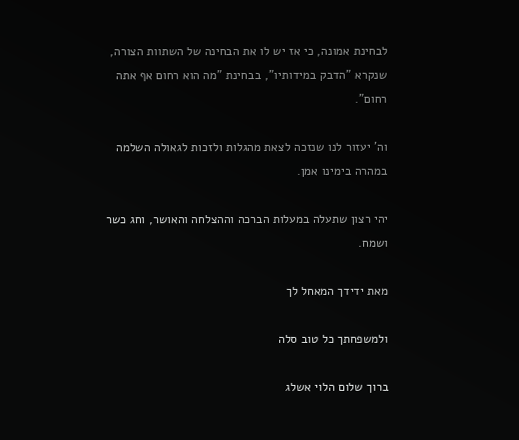לבחינת אמונה, כי אז יש לו את הבחינה של השתוות הצורה, שנקרא "הדבק במידותיו", בבחינת "מה הוא רחום אף אתה רחום".

וה' יעזור לנו שנזכה לצאת מהגלות ולזכות לגאולה השלמה במהרה בימינו אמן.

יהי רצון שתעלה במעלות הברכה וההצלחה והאושר, וחג כשר ושמח.

מאת ידידך המאחל לך

ולמשפחתך כל טוב סלה

ברוך שלום הלוי אשלג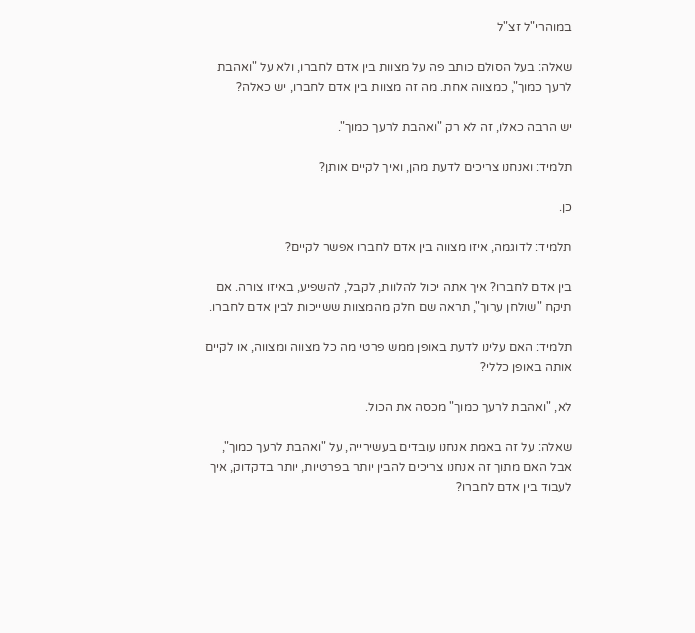במוהרי"ל זצ"ל

שאלה: בעל הסולם כותב פה על מצוות בין אדם לחברו, ולא על "ואהבת לרעך כמוך", כמצווה אחת. מה זה מצוות בין אדם לחברו, יש כאלה?

יש הרבה כאלו, זה לא רק "ואהבת לרעך כמוך".

תלמיד: ואנחנו צריכים לדעת מהן, ואיך לקיים אותן?

כן.

תלמיד: לדוגמה, איזו מצווה בין אדם לחברו אפשר לקיים?

בין אדם לחברו? איך אתה יכול להלוות, לקבל, להשפיע, באיזו צורה. אם תיקח "שולחן ערוך", תראה שם חלק מהמצוות ששייכות לבין אדם לחברו.

תלמיד: האם עלינו לדעת באופן ממש פרטי מה כל מצווה ומצווה, או לקיים אותה באופן כללי?

לא, "ואהבת לרעך כמוך" מכסה את הכול.

שאלה: על זה באמת אנחנו עובדים בעשירייה, על "ואהבת לרעך כמוך", אבל האם מתוך זה אנחנו צריכים להבין יותר בפרטיות, יותר בדקדוק, איך לעבוד בין אדם לחברו?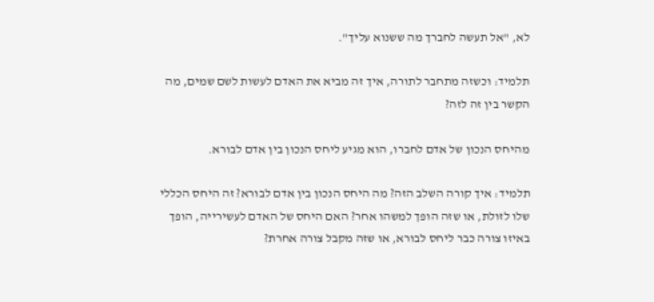לא, "אל תעשה לחברך מה ששנוא עליך".

תלמיד: וכשזה מתחבר לתורה, איך זה מביא את האדם לעשות לשם שמים, מה הקשר בין זה לזה?

מהיחס הנכון של אדם לחברו, הוא מגיע ליחס הנכון בין אדם לבורא.

תלמיד: איך קורה השלב הזה? מה היחס הנכון בין אדם לבורא? זה היחס הכללי שלו לזולת, או שזה הופך למשהו אחר? האם היחס של האדם לעשירייה, הופך באיזו צורה כבר ליחס לבורא, או שזה מקבל צורה אחרת?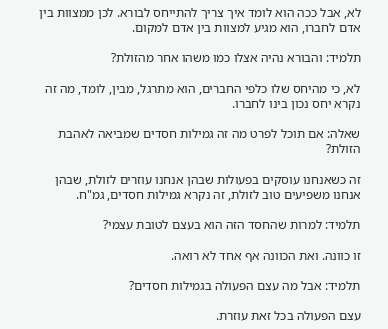לא, אבל ככה הוא לומד איך צריך להתייחס לבורא. לכן ממצוות בין אדם לחברו, הוא מגיע למצוות בין אדם למקום.

תלמיד: והבורא נהיה אצלו כמו משהו אחר מהזולת?

לא, כי מהיחס שלו כלפי החברים, הוא מתרגל, מבין, לומד, מה זה נקרא יחס נכון בינו לחברו.

שאלה: אם תוכל לפרט מה זה גמילות חסדים שמביאה לאהבת הזולת?

זה כשאנחנו עוסקים בפעולות שבהן אנחנו עוזרים לזולת, שבהן אנחנו משפיעים טוב לזולת, זה נקרא גמילות חסדים, גמ"ח.

תלמיד: למרות שהחסד הזה הוא בעצם לטובת עצמי?

זו כוונה. ואת הכוונה אף אחד לא רואה.

תלמיד: אבל מה עצם הפעולה בגמילות חסדים?

עצם הפעולה בכל זאת עוזרת.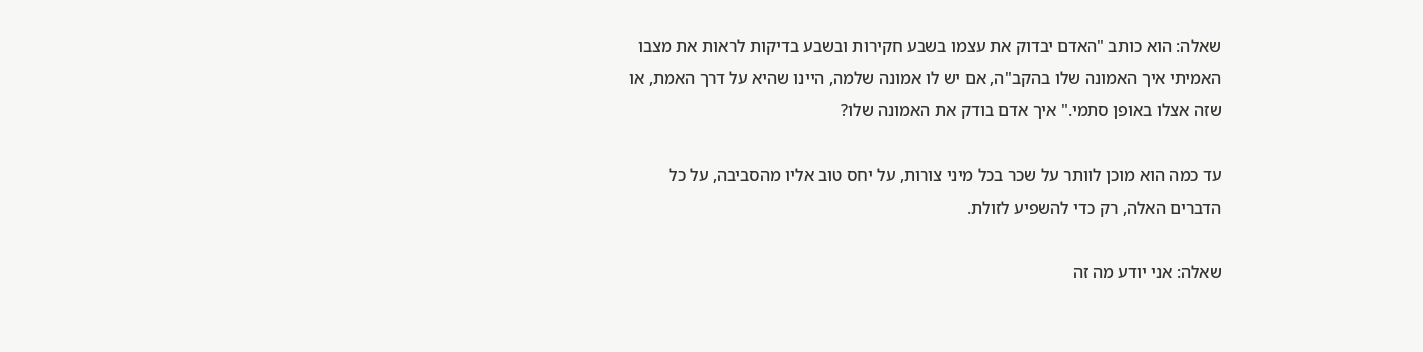שאלה: הוא כותב "האדם יבדוק את עצמו בשבע חקירות ובשבע בדיקות לראות את מצבו האמיתי איך האמונה שלו בהקב"ה, אם יש לו אמונה שלמה, היינו שהיא על דרך האמת, או שזה אצלו באופן סתמי." איך אדם בודק את האמונה שלו?

עד כמה הוא מוכן לוותר על שכר בכל מיני צורות, על יחס טוב אליו מהסביבה, על כל הדברים האלה, רק כדי להשפיע לזולת.

שאלה: אני יודע מה זה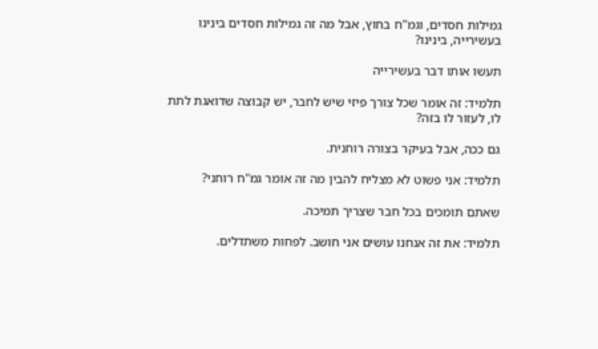גמילות חסדים, וגמ"ח בחוץ, אבל מה זה גמילות חסדים בינינו בעשירייה, בינינו?

תעשו אותו דבר בעשירייה

תלמיד: זה אומר שכל צורך פיזי שיש לחבר, יש קבוצה שדואגת לתת לו, לעזור לו בזה?

גם ככה, אבל בעיקר בצורה רוחנית.

תלמיד: אני פשוט לא מצליח להבין מה זה אומר גמ"ח רוחני?

שאתם תומכים בכל חבר שצריך תמיכה.

תלמיד: את זה אנחנו עושים אני חושב. לפחות משתדלים.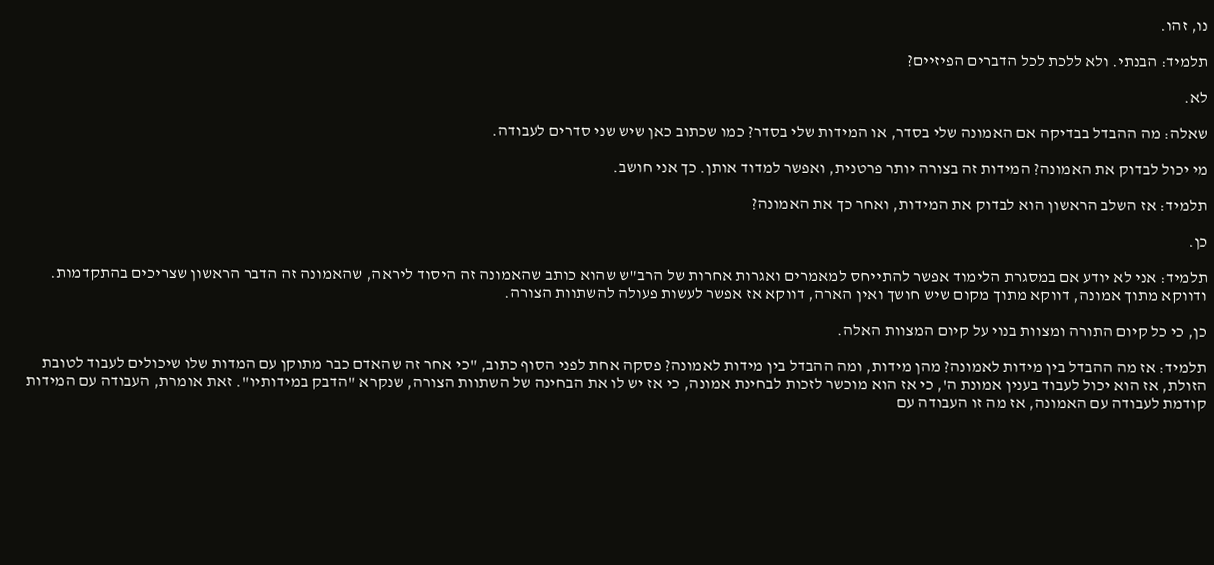נו, זהו.

תלמיד: הבנתי. ולא ללכת לכל הדברים הפיזיים?

לא.

שאלה: מה ההבדל בבדיקה אם האמונה שלי בסדר, או המידות שלי בסדר? כמו שכתוב כאן שיש שני סדרים לעבודה.

מי יכול לבדוק את האמונה? המידות זה בצורה יותר פרטנית, ואפשר למדוד אותן. כך אני חושב.

תלמיד: אז השלב הראשון הוא לבדוק את המידות, ואחר כך את האמונה?

כן.

תלמיד: אני לא יודע אם במסגרת הלימוד אפשר להתייחס למאמרים ואגרות אחרות של הרב"ש שהוא כותב שהאמונה זה היסוד ליראה, שהאמונה זה הדבר הראשון שצריכים בהתקדמות. ודווקא מתוך אמונה, דווקא מתוך מקום שיש חושך ואין הארה, דווקא אז אפשר לעשות פעולה להשתוות הצורה.

כן, כי כל קיום התורה ומצוות בנוי על קיום המצוות האלה.

תלמיד: אז מה ההבדל בין מידות לאמונה? מהן מידות, ומה ההבדל בין מידות לאמונה? פסקה אחת לפני הסוף כתוב, "כי אחר זה שהאדם כבר מתוקן עם המדות שלו שיכולים לעבוד לטובת הזולת, אז הוא יכול לעבוד בענין אמונת ה', כי אז הוא מוכשר לזכות לבחינת אמונה, כי אז יש לו את הבחינה של השתוות הצורה, שנקרא "הדבק במידותיו". זאת אומרת, העבודה עם המידות קודמת לעבודה עם האמונה, אז מה זו העבודה עם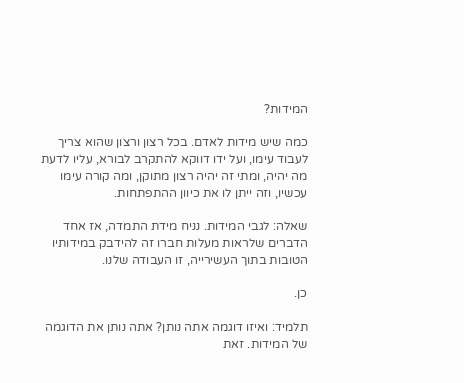המידות?

כמה שיש מידות לאדם. בכל רצון ורצון שהוא צריך לעבוד עימו, ועל ידו דווקא להתקרב לבורא, עליו לדעת מה יהיה, ומתי זה יהיה רצון מתוקן, ומה קורה עימו עכשיו, וזה ייתן לו את כיוון ההתפתחות.

שאלה: לגבי המידות. נניח מידת התמדה, אז אחד הדברים שלראות מעלות חברו זה להידבק במידותיו הטובות בתוך העשירייה, זו העבודה שלנו.

כן.

תלמיד: ואיזו דוגמה אתה נותן? אתה נותן את הדוגמה של המידות. זאת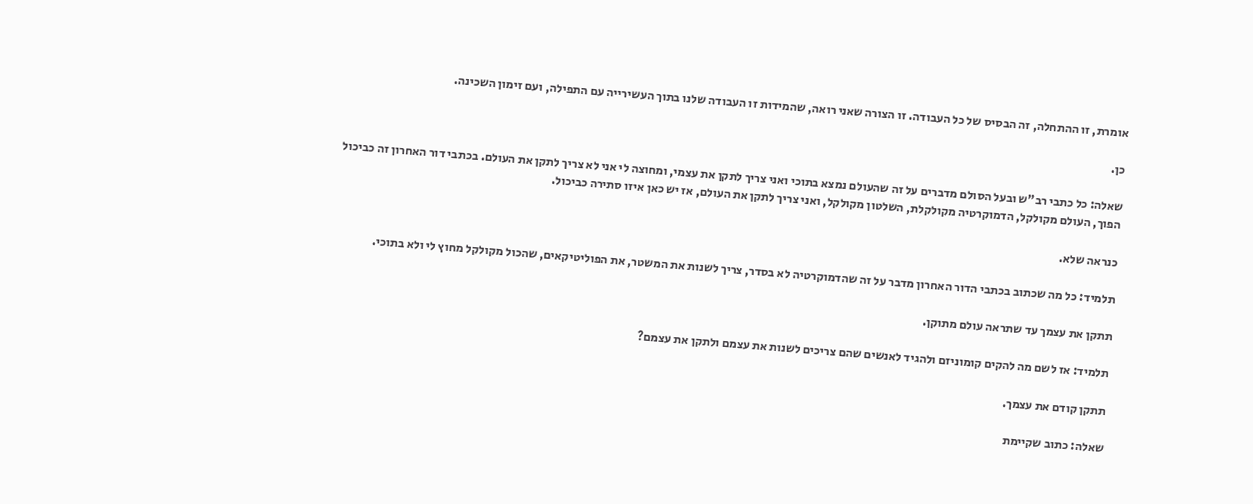אומרת, זו ההתחלה, זה הבסיס של כל העבודה. זו הצורה שאני רואה, שהמידות זו העבודה שלנו בתוך העשירייה עם התפילה, ועם זימון השכינה.

כן.

שאלה: כל כתבי רב"ש ובעל הסולם מדברים על זה שהעולם נמצא בתוכי ואני צריך לתקן את עצמי, ומחוצה לי אני לא צריך לתקן את העולם. בכתבי דור האחרון זה כביכול הפוך, העולם מקולקל, הדמוקרטיה מקולקלת, השלטון מקולקל, ואני צריך לתקן את העולם, אז יש כאן איזו סתירה כביכול.

כנראה שלא.

תלמיד: כל מה שכתוב בכתבי הדור האחרון מדבר על זה שהדמוקרטיה לא בסדר, צריך לשנות את המשטר, את הפוליטיקאים, שהכול מקולקל מחוץ לי ולא בתוכי.

תתקן את עצמך עד שתראה עולם מתוקן.

תלמיד: אז לשם מה להקים קומוניזם ולהגיד לאנשים שהם צריכים לשנות את עצמם ולתקן את עצמם?

תתקן קודם את עצמך.

שאלה: כתוב שקיימת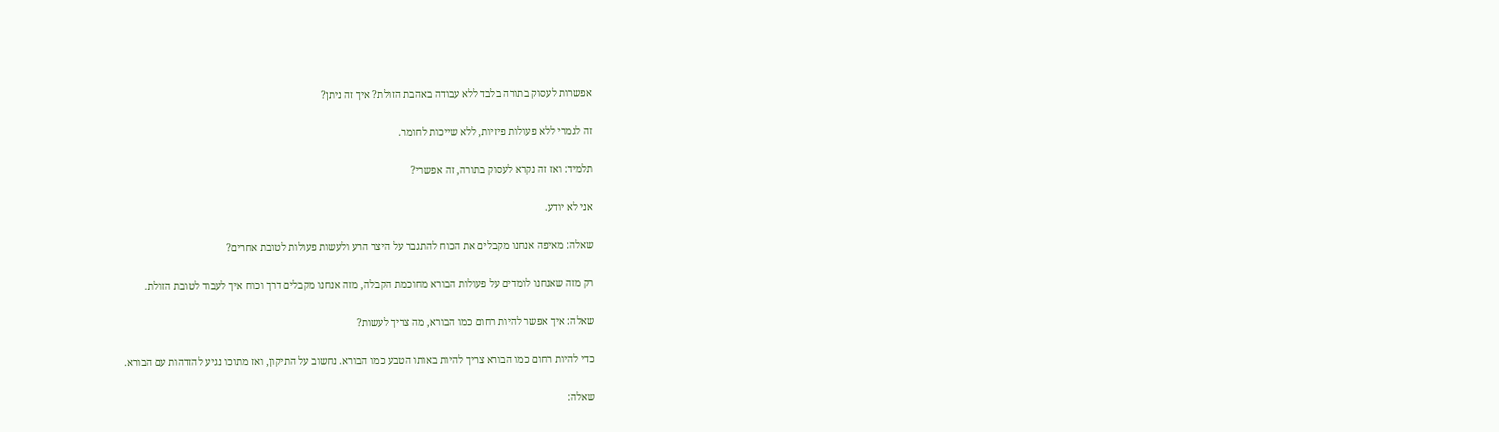אפשרות לעסוק בתורה בלבד ללא עבודה באהבת הזולת? איך זה ניתן?

זה לגמרי ללא פעולות פיזיות, ללא שייכות לחומר.

תלמיד: ואז זה נקרא לעסוק בתורה, זה אפשרי?

אני לא יודע.

שאלה: מאיפה אנחנו מקבלים את הכוח להתגבר על היצר הרע ולעשות פעולות לטובת אחרים?

רק מזה שאנחנו לומדים על פעולות הבורא מחוכמת הקבלה, מזה אנחנו מקבלים דרך וכוח איך לעבוד לטובת הזולת.

שאלה: איך אפשר להיות רחום כמו הבורא, מה צריך לעשות?

כדי להיות רחום כמו הבורא צריך להיות באותו הטבע כמו הבורא. נחשוב על התיקון, ואז מתוכו נגיע להזדהות עם הבורא.

שאלה: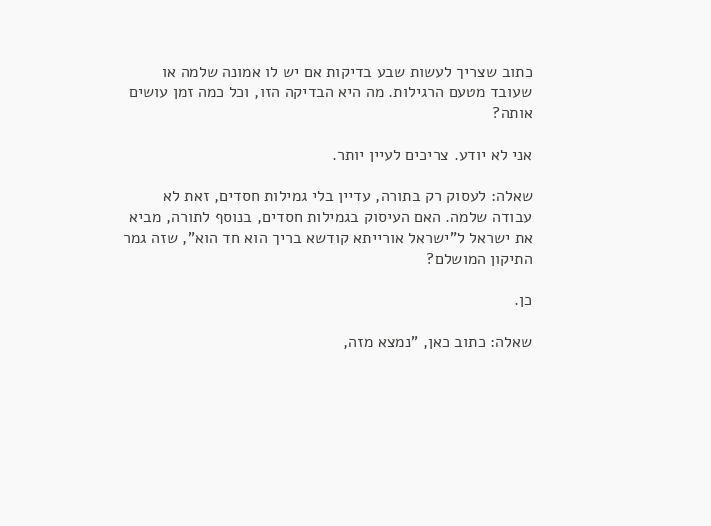כתוב שצריך לעשות שבע בדיקות אם יש לו אמונה שלמה או שעובד מטעם הרגילות. מה היא הבדיקה הזו, וכל כמה זמן עושים אותה?

אני לא יודע. צריכים לעיין יותר.

שאלה: לעסוק רק בתורה, עדיין בלי גמילות חסדים, זאת לא עבודה שלמה. האם העיסוק בגמילות חסדים, בנוסף לתורה, מביא את ישראל ל"ישראל אורייתא קודשא בריך הוא חד הוא", שזה גמר התיקון המושלם?

כן.

שאלה: כתוב כאן, "נמצא מזה,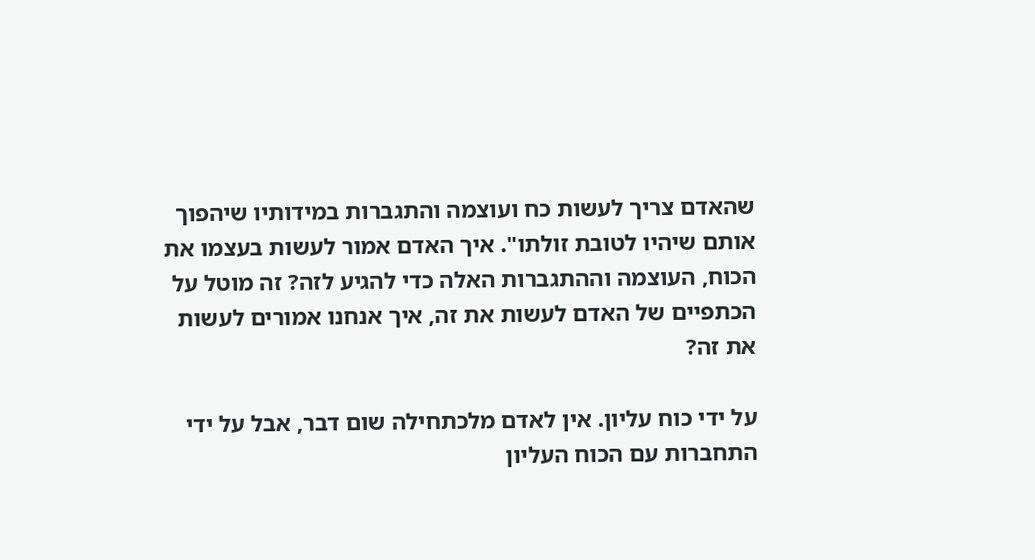שהאדם צריך לעשות כח ועוצמה והתגברות במידותיו שיהפוך אותם שיהיו לטובת זולתו". איך האדם אמור לעשות בעצמו את הכוח, העוצמה וההתגברות האלה כדי להגיע לזה? זה מוטל על הכתפיים של האדם לעשות את זה, איך אנחנו אמורים לעשות את זה?

על ידי כוח עליון. אין לאדם מלכתחילה שום דבר, אבל על ידי התחברות עם הכוח העליון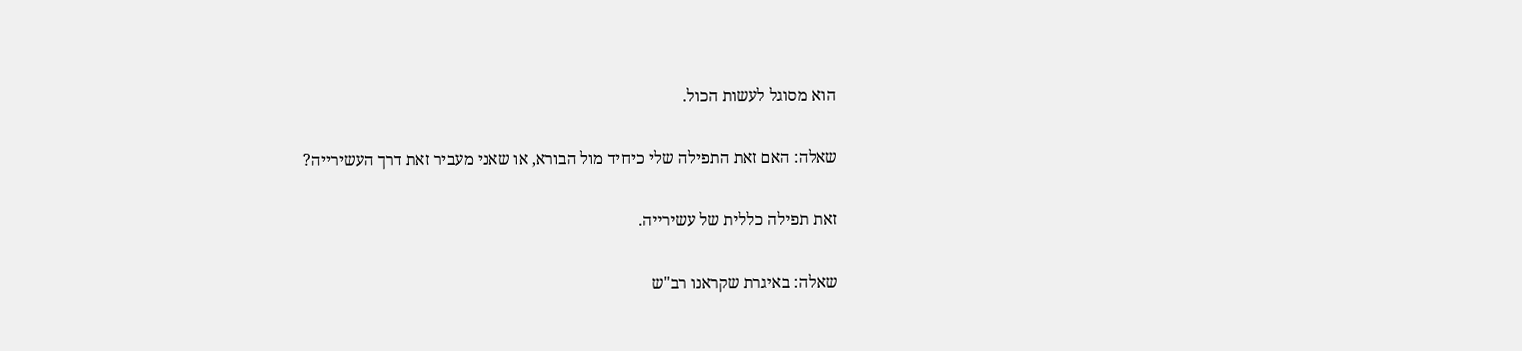הוא מסוגל לעשות הכול.

שאלה: האם זאת התפילה שלי כיחיד מול הבורא, או שאני מעביר זאת דרך העשירייה?

זאת תפילה כללית של עשירייה.

שאלה: באיגרת שקראנו רב"ש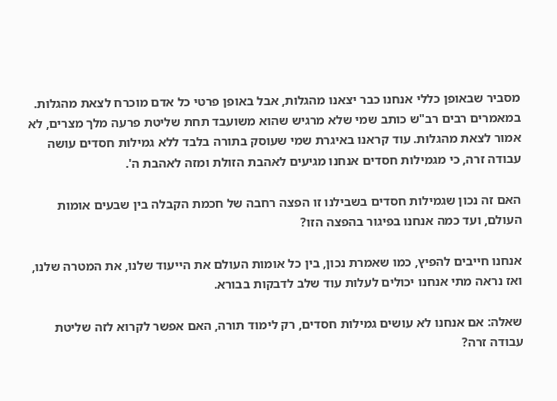מסביר שבאופן כללי אנחנו כבר יצאנו מהגלות, אבל באופן פרטי כל אדם מוכרח לצאת מהגלות. במאמרים רבים רב"ש כותב שמי שלא מרגיש שהוא משועבד תחת שליטת פרעה מלך מצרים, לא אמור לצאת מהגלות. עוד קראנו באיגרת שמי שעוסק בתורה בלבד ללא גמילות חסדים עושה עבודה זרה, כי מגמילות חסדים אנחנו מגיעים לאהבת הזולת ומזה לאהבת ה'.

האם זה נכון שגמילות חסדים בשבילנו זו הפצה רחבה של חכמת הקבלה בין שבעים אומות העולם, ועד כמה אנחנו בפיגור בהפצה הזו?

אנחנו חייבים להפיץ, כמו שאמרת נכון, בין כל אומות העולם את הייעוד שלנו, את המטרה שלנו, ואז נראה מתי אנחנו יכולים לעלות עוד שלב לדבקות בבורא.

שאלה: אם אנחנו לא עושים גמילות חסדים, רק לימוד תורה, האם אפשר לקרוא לזה שליטת עבודה זרה?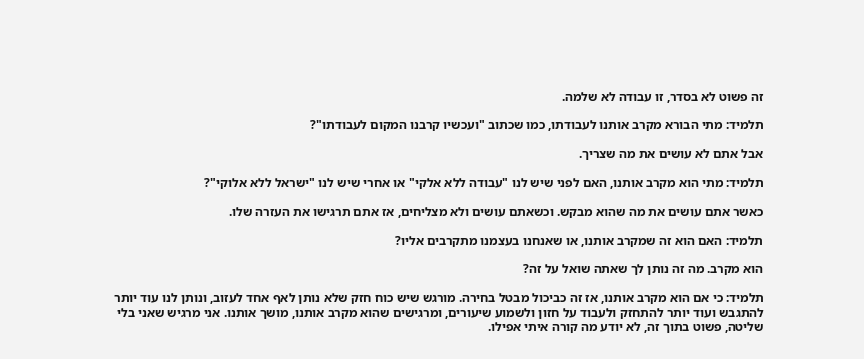זה פשוט לא בסדר, זו עבודה לא שלמה.

תלמיד: מתי הבורא מקרב אותנו לעבודתו, כמו שכתוב "ועכשיו קרבנו המקום לעבודתו"?

אבל אתם לא עושים את מה שצריך.

תלמיד: מתי הוא מקרב אותנו, האם לפני שיש לנו "עבודה ללא אלקי" או אחרי שיש לנו "ישראל ללא אלוקי"?

כאשר אתם עושים את מה שהוא מבקש. וכשאתם עושים ולא מצליחים, אז אתם תרגישו את העזרה שלו.

תלמיד: האם הוא זה שמקרב אותנו, או שאנחנו בעצמנו מתקרבים אליו?

הוא מקרב. מה זה נותן לך שאתה שואל על זה?

תלמיד: כי אם הוא מקרב אותנו, אז זה כביכול מבטל בחירה. מורגש שיש כוח חזק שלא נותן לאף אחד לעזוב, ונותן לנו עוד יותר להתגבש ועוד יותר להתחזק ולעבוד על חזון ולשמוע שיעורים, ומרגישים שהוא מקרב אותנו, מושך אותנו. אני מרגיש שאני בלי שליטה, פשוט בתוך זה, לא יודע מה קורה איתי אפילו.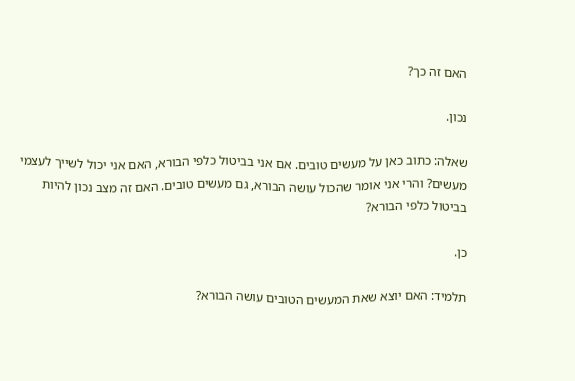האם זה כך?

נכון.

שאלה: כתוב כאן על מעשים טובים. אם אני בביטול כלפי הבורא, האם אני יכול לשייך לעצמי מעשים? והרי אני אומר שהכול עושה הבורא, גם מעשים טובים. האם זה מצב נכון להיות בביטול כלפי הבורא?

כן.

תלמיד: האם יוצא שאת המעשים הטובים עושה הבורא?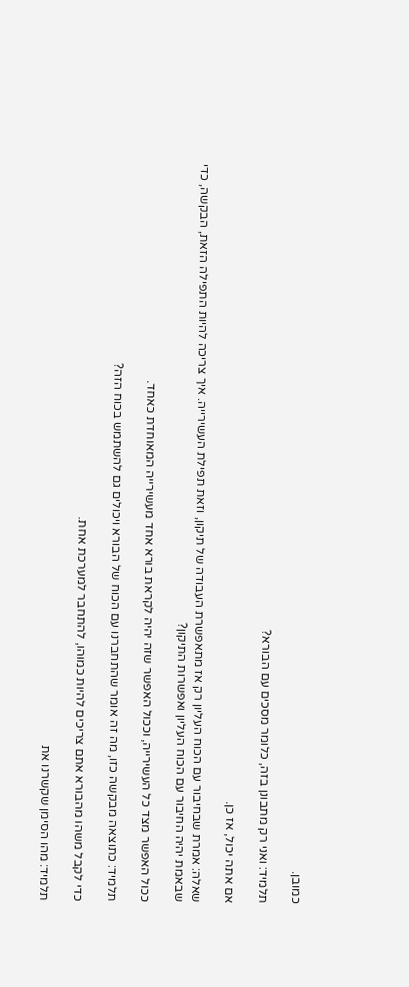כמובן.

תלמיד: ואני רק מתבונן בזה, כלומר מסכים עם הבורא?

אם אתה יכול, אז כן.

שאלה: אמרת שבחיבור עם הכוח העליון רק אז מתאפשרת העבודה של תיקון, וזאת תפילת העשירייה. איך צריכה להיות התפילה הזאת, הבקשה, כדי שבאמת יהיה החיבור עם הכוח העליון ואפשרות התיקון?

ככול האפשר מצד כל העשירייה, וככול האפשר שזה יהיה לקראת בורא אחד מעשירייה המאוחדת כאחד.

תלמיד: כתוצאה מבקשה כזו, מה זה אומר שהתחברנו עם הכוח של הבורא ויכולים גם להשתמש בכוח הזה?

כדי לקבל משהו מהבורא אתם צריכים להיות כמוהו, להתחבר למערכת אחת.

תלמיד: מהו הסימן שקשרנו את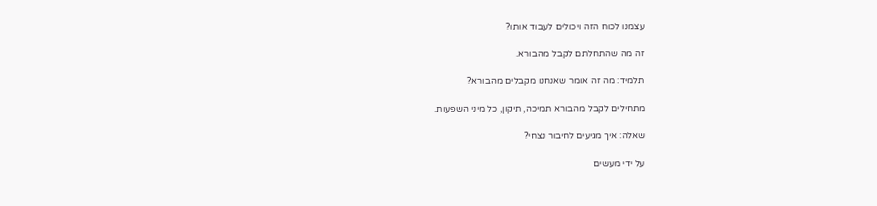עצמנו לכוח הזה ויכולים לעבוד אותו?

זה מה שהתחלתם לקבל מהבורא.

תלמיד: מה זה אומר שאנחנו מקבלים מהבורא?

מתחילים לקבל מהבורא תמיכה, תיקון, כל מיני השפעות.

שאלה: איך מגיעים לחיבור נצחי?

על ידי מעשים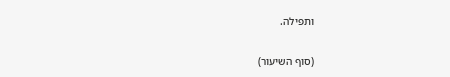ותפילה.

(סוף השיעור)